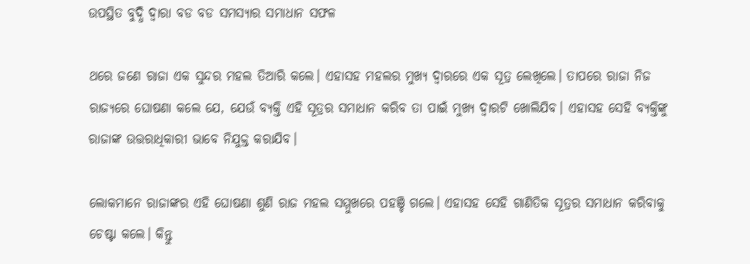ଉପସ୍ଥିତ ବୁଦ୍ଧି ଦ୍ବାରା ବଡ ବଡ ସମସ୍ୟାର ସମାଧାନ ସଫଳ

ଥରେ ଜଣେ ରାଜା ଏକ ସୁନ୍ଦର ମହଲ ତିଆରି କଲେ। ଏହାସହ ମହଲର ମୁଖ୍ୟ ଦ୍ବାରରେ ଏକ ସୂତ୍ର ଲେଖିଲେ। ତାପରେ ରାଜା ନିଜ ରାଜ୍ୟରେ ଘୋଷଣା କଲେ ଯେ, ଯେଉଁ ବ୍ୟକ୍ତି ଏହି ସୂତ୍ରର ସମାଧାନ କରିବ ତା ପାଇଁ ମୁଖ୍ୟ ଦ୍ବାରଟି ଖୋଲିଯିବ। ଏହାସହ ସେହି ବ୍ୟକ୍ତିଙ୍କୁ ରାଜାଙ୍କ ଉତ୍ତରାଧିକାରୀ ଭାବେ ନିଯୁକ୍ତ କରାଯିବ।

ଲୋକମାନେ ରାଜାଙ୍କର ଏହି ଘୋଷଣା ଶୁଣି ରାଜ ମହଲ ସମ୍ମୁଖରେ ପହଞ୍ଚି ଗଲେ। ଏହାସହ ସେହି ଗାଣିତିକ ସୂତ୍ରର ସମାଧାନ କରିବାକୁ ଚେଷ୍ଟା କଲେ। କିନ୍ତୁ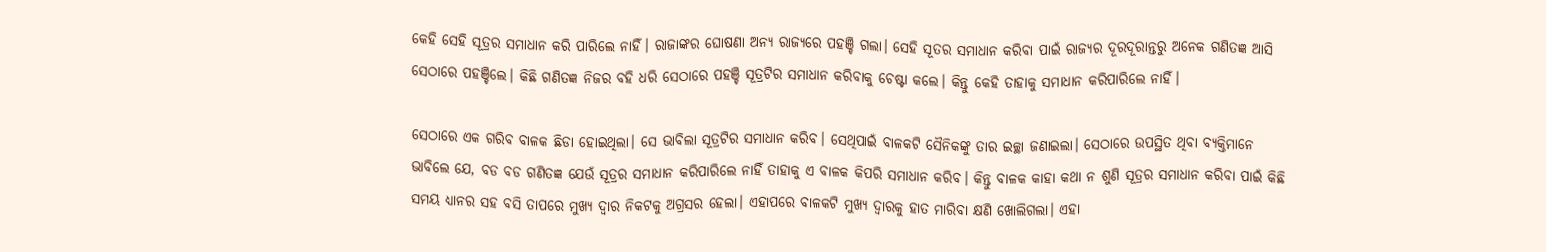କେହି ସେହି ସୂତ୍ରର ସମାଧାନ କରି ପାରିଲେ ନାହିଁ। ରାଜାଙ୍କର ଘୋଷଣା ଅନ୍ୟ ରାଜ୍ୟରେ ପହଞ୍ଚି ଗଲା। ସେହି ସୂତର ସମାଧାନ କରିବା ପାଇଁ ରାଜ୍ୟର ଦୂରଦୂରାନ୍ତରୁ ଅନେକ ଗଣିତଜ୍ଞ ଆସି ସେଠାରେ ପହଞ୍ଚିଲେ। କିଛି ଗଣିତଜ୍ଞ ନିଜର ବହି ଧରି ସେଠାରେ ପହଞ୍ଚି ସୂତ୍ରଟିର ସମାଧାନ କରିବାକୁ ଚେଷ୍ଟା କଲେ। କିନ୍ତୁ କେହି ତାହାକୁ ସମାଧାନ କରିପାରିଲେ ନାହିଁ।

ସେଠାରେ ଏକ ଗରିବ ବାଳକ ଛିଡା ହୋଇଥିଲା। ସେ ଭାବିଲା ସୂତ୍ରଟିର ସମାଧାନ କରିବ। ସେଥିପାଇଁ ବାଳକଟି ସୈନିକଙ୍କୁ ତାର ଇଚ୍ଛା ଜଣାଇଲା। ସେଠାରେ ଉପସ୍ଥିତ ଥିବା ବ୍ୟକ୍ତିମାନେ ଭାବିଲେ ଯେ, ବଡ ବଡ ଗଣିତଜ୍ଞ ଯେଉଁ ସୂତ୍ରର ସମାଧାନ କରିପାରିଲେ ନାହିଁ ତାହାକୁ ଏ ବାଳକ କିପରି ସମାଧାନ କରିବ। କିନ୍ତୁ ବାଳକ କାହା କଥା ନ ଶୁଣି ସୂତ୍ରର ସମାଧାନ କରିବା ପାଇଁ କିଛି ସମୟ ଧ୍ୟାନର ସହ ବସି ତାପରେ ମୁଖ୍ୟ ଦ୍ବାର ନିକଟକୁ ଅଗ୍ରସର ହେଲା। ଏହାପରେ ବାଳକଟି ମୁଖ୍ୟ ଦ୍ବାରକୁ ହାତ ମାରିବା କ୍ଷଣି ଖୋଲିଗଲା। ଏହା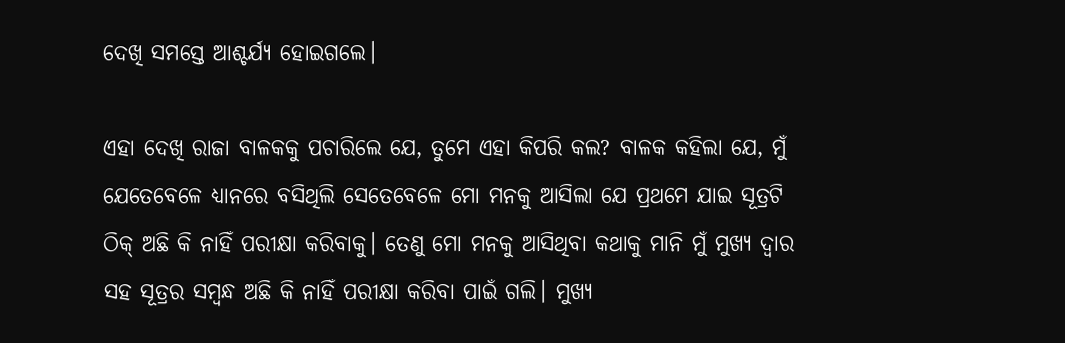ଦେଖି ସମସ୍ତେ ଆଶ୍ଚର୍ଯ୍ୟ ହୋଇଗଲେ।

ଏହା ଦେଖି ରାଜା ବାଳକକୁ ପଚାରିଲେ ଯେ, ତୁମେ ଏହା କିପରି କଲ? ବାଳକ କହିଲା ଯେ, ମୁଁ ଯେତେବେଳେ ଧ୍ୟାନରେ ବସିଥିଲି ସେତେବେଳେ ମୋ ମନକୁ ଆସିଲା ଯେ ପ୍ରଥମେ ଯାଇ ସୂତ୍ରଟି ଠିକ୍‌ ଅଛି କି ନାହିଁ ପରୀକ୍ଷା କରିବାକୁ। ତେଣୁ ମୋ ମନକୁ ଆସିଥିବା କଥାକୁ ମାନି ମୁଁ ମୁଖ୍ୟ ଦ୍ବାର ସହ ସୂତ୍ରର ସମ୍ବନ୍ଧ ଅଛି କି ନାହିଁ ପରୀକ୍ଷା କରିବା ପାଇଁ ଗଲି। ମୁଖ୍ୟ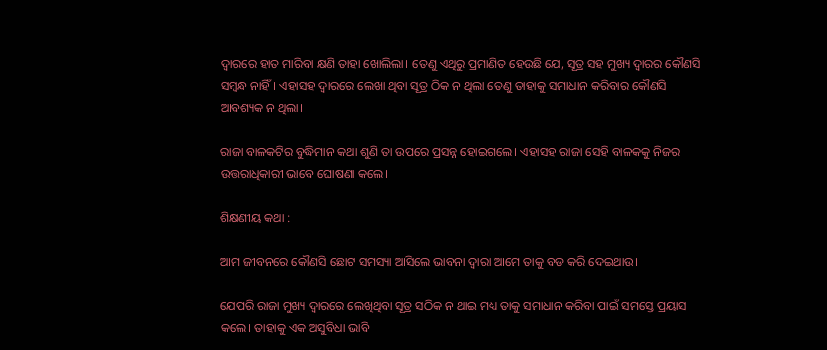ଦ୍ବାରରେ ହାତ ମାରିବା କ୍ଷଣି ତାହା ଖୋଲିଲା। ତେଣୁ ଏଥିରୁ ପ୍ରମାଣିତ ହେଉଛି ଯେ, ସୂତ୍ର ସହ ମୁଖ୍ୟ ଦ୍ବାରର କୌଣସି ସମ୍ବନ୍ଧ ନାହିଁ। ଏହାସହ ଦ୍ବାରରେ ଲେଖା ଥିବା ସୂତ୍ର ଠିକ ନ ଥିଲା ତେଣୁ ତାହାକୁ ସମାଧାନ କରିବାର କୌଣସି ଆବଶ୍ୟକ ନ ଥିଲା।

ରାଜା ବାଳକଟିର ବୁଦ୍ଧିମାନ କଥା ଶୁଣି ତା ଉପରେ ପ୍ରସନ୍ନ ହୋଇଗଲେ। ଏହାସହ ରାଜା ସେହି ବାଳକକୁ ନିଜର ଉତ୍ତରାଧିକାରୀ ଭାବେ ଘୋଷଣା କଲେ।

ଶିକ୍ଷଣୀୟ କଥା :

ଆମ ଜୀବନରେ କୌଣସି ଛୋଟ ସମସ୍ୟା ଆସିଲେ ଭାବନା ଦ୍ବାରା ଆମେ ତାକୁ ବଡ କରି ଦେଇଥାଉ।

ଯେପରି ରାଜା ମୁଖ୍ୟ ଦ୍ବାରରେ ଲେଖିଥିବା ସୂତ୍ର ସଠିକ ନ ଥାଇ ମଧ୍ୟ ତାକୁ ସମାଧାନ କରିବା ପାଇଁ ସମସ୍ତେ ପ୍ରୟାସ କଲେ। ତାହାକୁ ଏକ ଅସୁବିଧା ଭାବି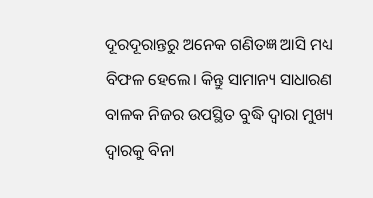ଦୂରଦୂରାନ୍ତରୁ ଅନେକ ଗଣିତଜ୍ଞ ଆସି ମଧ୍ୟ ବିଫଳ ହେଲେ। କିନ୍ତୁ ସାମାନ୍ୟ ସାଧାରଣ ବାଳକ ନିଜର ଉପସ୍ଥିତ ବୁଦ୍ଧି ଦ୍ବାରା ମୁଖ୍ୟ ଦ୍ବାରକୁ ବିନା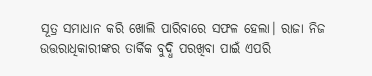ସୂତ୍ର ସମାଧାନ କରି ଖୋଲି ପାରିବାରେ ସଫଳ ହେଲା। ରାଜା ନିଜ ଉତ୍ତରାଧିକାରୀଙ୍କର ତାର୍କିକ ବୁଦ୍ଧି ପରଖିବା ପାଇଁ ଏପରି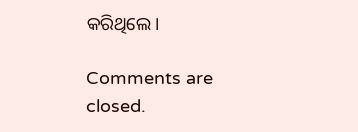କରିଥିଲେ।

Comments are closed.